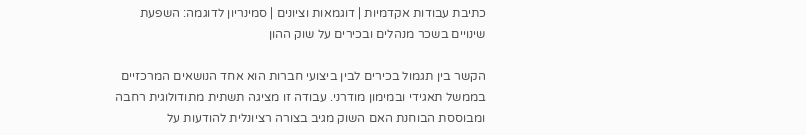כתיבת עבודות אקדמיות | דוגמאות וציונים | סמינריון לדוגמה: השפעת שינויים בשכר מנהלים ובכירים על שוק ההון

הקשר בין תגמול בכירים לבין ביצועי חברות הוא אחד הנושאים המרכזיים בממשל תאגידי ובמימון מודרני. עבודה זו מציגה תשתית מתודולוגית רחבה ומבוססת הבוחנת האם השוק מגיב בצורה רציונלית להודעות על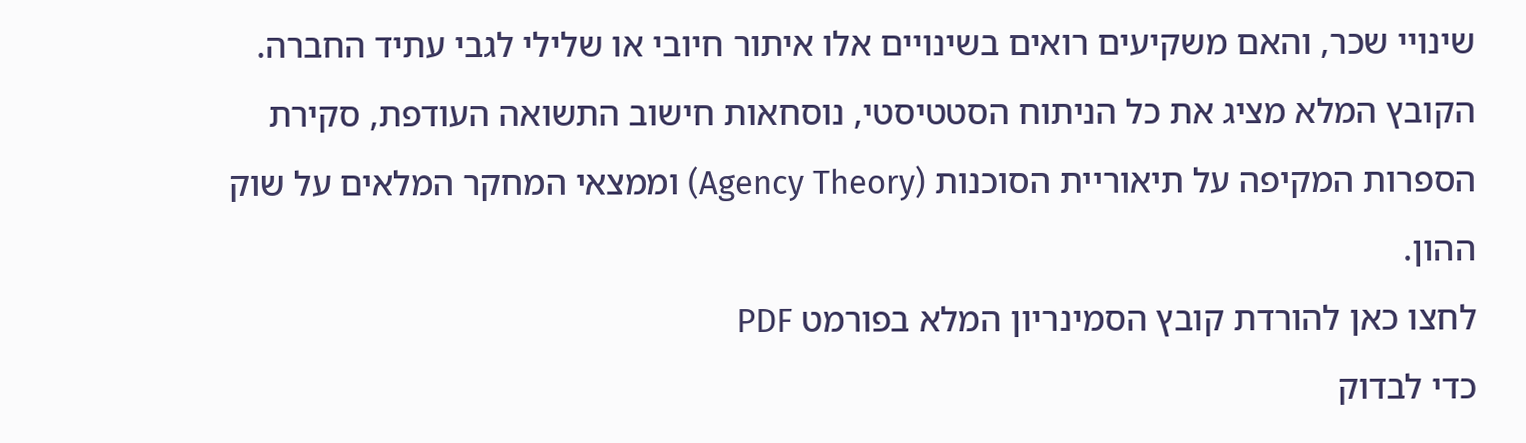שינויי שכר, והאם משקיעים רואים בשינויים אלו איתור חיובי או שלילי לגבי עתיד החברה.
הקובץ המלא מציג את כל הניתוח הסטטיסטי, נוסחאות חישוב התשואה העודפת, סקירת הספרות המקיפה על תיאוריית הסוכנות (Agency Theory) וממצאי המחקר המלאים על שוק ההון.
לחצו כאן להורדת קובץ הסמינריון המלא בפורמט PDF
כדי לבדוק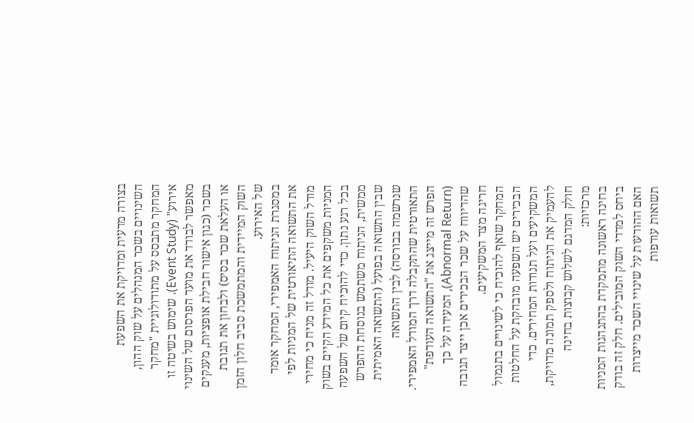בצורה מדעית ומדויקת את השפעת השינויים בשכר המנהלים על שוק ההון, המחקר מתבסס על מתודולוגיית "מחקר אירוע" (Event Study). שימוש בשיטה זו מאפשר לבודד את מועד הפרסום של השינוי בשכר (כגון אישור חבילת אופציות, מענקים או העלאת שכר בסיס) ולבחון את תגובת השוק המיידית והמתמשכת סביב חלון הזמן של האירוע.
במסגרת הניתוח האמפירי, המחקר אומד את התשואה התיאורטית של המניות לפי מודל השוק היעיל. מודל זה מניח כי מחירי המניות משקפים את כל המידע הקיים בשוק בכל רגע נתון. כדי להוכיח קיום של השפעה ממשית, הניתוח משתמש בנוסחת ההפרש שבין התשואה בפועל (התשואה האמיתית שנרשמה בבורסה) לבין התשואה התאורטית שהתקבלה דרך המודל האמפירי. הפרש זה מייצג את "התשואה העודפת" (Abnormal Return), המעידה על כך שהדיווח על שכר הבכירים אכן ייצר תגובה חריגה מצד המשקיעים.
המחקר שואף להוכיח כי לשינויים בתגמול הבכירים יש השפעה מובהקת על החלטות המשקיעים ועל תנודות המחירים. כדי להעמיק את הניתוח ולספק תמונה מדויקת, חולק המדגם לשלוש קבוצות בחינה מרכזיות:
בחינה ראשונה מתמקדת בהתנהגות המניות ביחס למדדי השוק המובילים. חלק זה בודק האם ההודעות על שינויי השכר מייצרות תשואות עודפות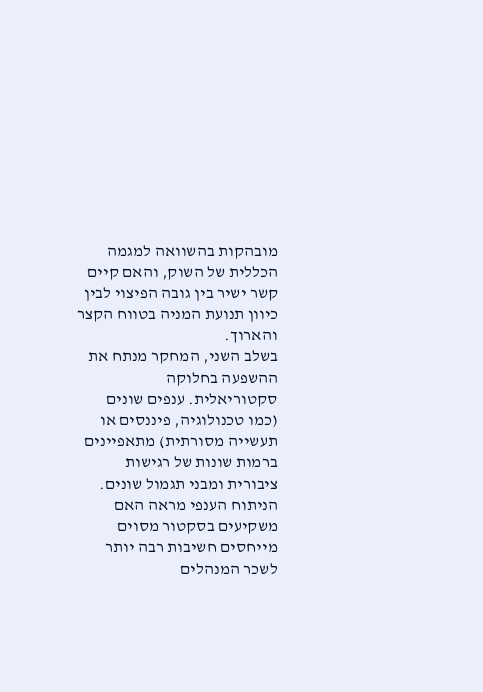מובהקות בהשוואה למגמה הכללית של השוק, והאם קיים קשר ישיר בין גובה הפיצוי לבין כיוון תנועת המניה בטווח הקצר והארוך.
בשלב השני, המחקר מנתח את ההשפעה בחלוקה סקטוריאלית. ענפים שונים (כמו טכנולוגיה, פיננסים או תעשייה מסורתית) מתאפיינים ברמות שונות של רגישות ציבורית ומבני תגמול שונים. הניתוח הענפי מראה האם משקיעים בסקטור מסוים מייחסים חשיבות רבה יותר לשכר המנהלים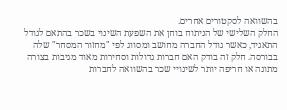בהשוואה לסקטורים אחרים.
החלק השלישי של הניתוח בוחן את השפעת השינוי בשכר בהתאם לגודל התאגיד, כאשר גודל החברה מחושב ומסווג לפי "מחזור המסחר" שלה בבורסה. חלק זה בודק האם חברות גדולות וסחירות מאוד מגיבות בצורה מתונה או חריפה יותר לשינויי שכר בהשוואה לחברות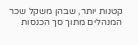קטנות יותר, שבהן משקל שכר המנהלים מתוך סך הכנסות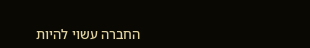החברה עשוי להיות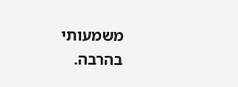משמעותי בהרבה.